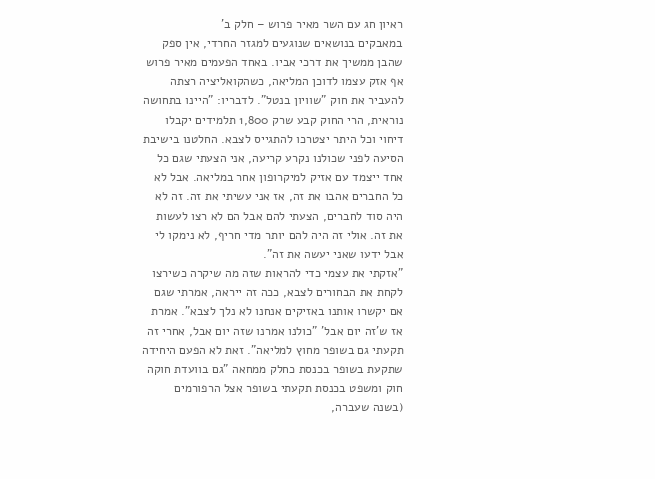ראיון חג עם השר מאיר פרוש – חלק ב'
במאבקים בנושאים שנוגעים למגזר החרדי, אין ספק שהבן ממשיך את דרכי אביו. באחד הפעמים מאיר פרוש אף אזק עצמו לדוכן המליאה, כשהקואליציה רצתה להעביר את חוק "שוויון בנטל". לדבריו: "היינו בתחושה נוראית, הרי החוק קבע שרק 1,800 תלמידים יקבלו דיחוי וכל היתר יצטרכו להתגייס לצבא. החלטנו בישיבת הסיעה לפני שכולנו נקרע קריעה, אני הצעתי שגם כל אחד ייצמד עם אזיק למיקרופון אחר במליאה. אבל לא כל החברים אהבו את זה, אז אני עשיתי את זה. זה לא היה סוד לחברים, הצעתי להם אבל הם לא רצו לעשות את זה. אולי זה היה להם יותר מדי חריף, לא נימקו לי אבל ידעו שאני יעשה את זה".
"אזקתי את עצמי כדי להראות שזה מה שיקרה כשירצו לקחת את הבחורים לצבא, ככה זה ייראה, אמרתי שגם אם יקשרו אותנו באזיקים אנחנו לא נלך לצבא". אמרת אז ש'זה יום אבל' "כולנו אמרנו שזה יום אבל, אחרי זה תקעתי גם בשופר מחוץ למליאה". זאת לא הפעם היחידה שתקעת בשופר בכנסת כחלק ממחאה "גם בוועדת חוקה חוק ומשפט בכנסת תקעתי בשופר אצל הרפורמים (בשנה שעברה,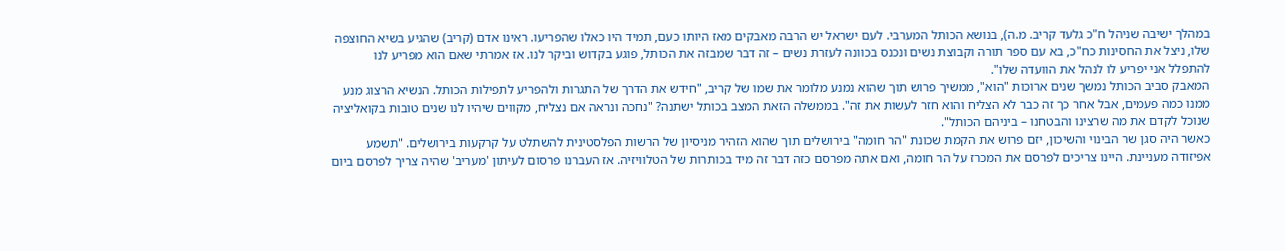במהלך ישיבה שניהל ח"כ גלעד קריב. מ.ה), בנושא הכותל המערבי. לעם ישראל יש הרבה מאבקים מאז היותו כעם, תמיד היו כאלו שהפריעו. ראינו אדם (קריב) שהגיע בשיא החוצפה שלו, ניצל את החסינות כח"כ, בא עם ספר תורה וקבוצת נשים ונכנס בכוונה לעזרת נשים – זה דבר שמבזה את הכותל, פוגע בקדוש וביקר לנו. אז אמרתי שאם הוא מפריע לנו להתפלל אני יפריע לו לנהל את הוועדה שלו".
המאבק סביב הכותל נמשך שנים ארוכות "הוא", ממשיך פרוש תוך שהוא נמנע מלומר את שמו של קריב, "חידש את הדרך של התגרות ולהפריע לתפילות הכותל. הנשיא הרצוג מנע ממנו כמה פעמים, אבל אחר כך זה כבר לא הצליח והוא חזר לעשות את זה". בממשלה הזאת המצב בכותל ישתנה? "נחכה ונראה אם נצליח, מקווים שיהיו לנו שנים טובות בקואליציה שנוכל לקדם את מה שרצינו והבטחנו – ביניהם הכותל".
כאשר היה סגן שר הבינוי והשיכון, יזם פרוש את הקמת שכונת "הר חומה" בירושלים תוך שהוא הזהיר מניסיון של הרשות הפלסטינית להשתלט על קרקעות בירושלים. "תשמע אפיזודה מעניינת. היינו צריכים לפרסם את המכרז על הר חומה, ואם אתה מפרסם כזה דבר זה מיד בכותרות של הטלוויזיה. אז העברנו פרסום לעיתון 'מעריב' שהיה צריך לפרסם ביום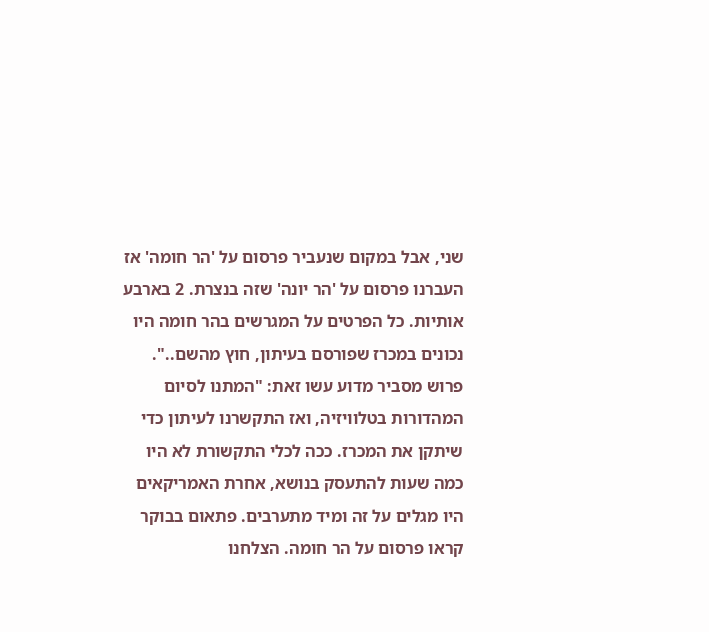שני, אבל במקום שנעביר פרסום על 'הר חומה' אז העברנו פרסום על 'הר יונה' שזה בנצרת. 2 בארבע אותיות. כל הפרטים על המגרשים בהר חומה היו נכונים במכרז שפורסם בעיתון, חוץ מהשם..". פרוש מסביר מדוע עשו זאת: "המתנו לסיום המהדורות בטלוויזיה, ואז התקשרנו לעיתון כדי שיתקן את המכרז. ככה לכלי התקשורת לא היו כמה שעות להתעסק בנושא, אחרת האמריקאים היו מגלים על זה ומיד מתערבים. פתאום בבוקר קראו פרסום על הר חומה. הצלחנו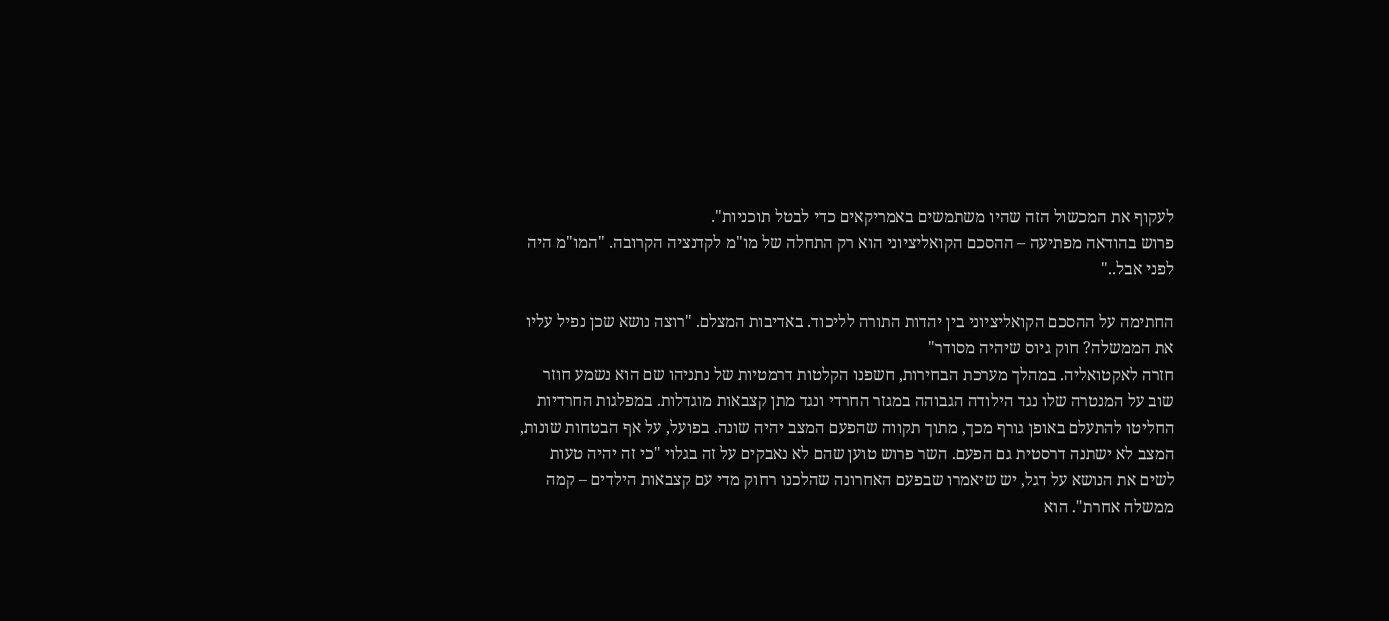לעקוף את המכשול הזה שהיו משתמשים באמריקאים כדי לבטל תוכניות".
פרוש בהודאה מפתיעה – ההסכם הקואליציוני הוא רק התחלה של מו"מ לקדנציה הקרובה. "המו"מ היה לפני אבל.."

החתימה על ההסכם הקואליציוני בין יהדות התורה לליכוד. באדיבות המצלם. "רוצה נושא שכן נפיל עליו את הממשלה? חוק גיוס שיהיה מסודר"
חזרה לאקטואליה. במהלך מערכת הבחירות, חשפנו הקלטות דרמטיות של נתניהו שם הוא נשמע חוזר שוב על המנטרה שלו נגד הילודה הגבוהה במגזר החרדי ונגד מתן קצבאות מוגדלות. במפלגות החרדיות החליטו להתעלם באופן גורף מכך, מתוך תקווה שהפעם המצב יהיה שונה. בפועל, על אף הבטחות שונות, המצב לא ישתנה דרסטית גם הפעם. השר פרוש טוען שהם לא נאבקים על זה בגלוי "כי זה יהיה טעות לשים את הנושא על דגל, יש שיאמרו שבפעם האחרונה שהלכנו רחוק מדי עם קצבאות הילדים – קמה ממשלה אחרת". הוא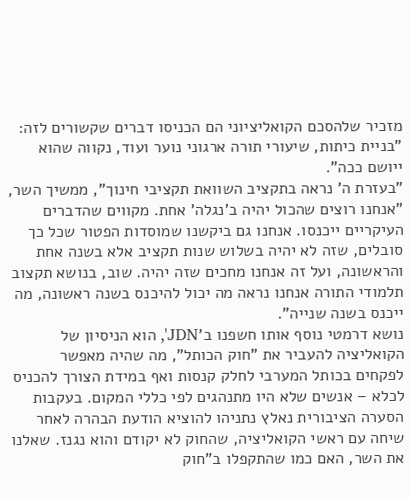מזכיר שלהסכם הקואליציוני הם הכניסו דברים שקשורים לזה: "בניית כיתות, שיעורי תורה ארגוני נוער ועוד, נקווה שהוא ייושם ככה".
"בעזרת ה' נראה בתקציב השוואת תקציבי חינוך", ממשיך השר, "אנחנו רוצים שהכול יהיה ב'נגלה' אחת. מקווים שהדברים העיקריים ייכנסו. אנחנו גם ביקשנו שמוסדות הפטור שכל כך סובלים, שזה לא יהיה בשלוש שנות תקציב אלא בשנה אחת והראשונה, ועל זה אנחנו מחכים שזה יהיה. שוב, בנושא תקצוב תלמודי התורה אנחנו נראה מה יכול להיכנס בשנה ראשונה, מה ייכנס בשנה שנייה".
נושא דרמטי נוסף אותו חשפנו ב'JDN', הוא הניסיון של הקואליציה להעביר את "חוק הכותל", מה שהיה מאפשר לפקחים בכותל המערבי לחלק קנסות ואף במידת הצורך להכניס לכלא – אנשים שלא היו מתנהגים לפי כללי המקום. בעקבות הסערה הציבורית נאלץ נתניהו להוציא הודעת הבהרה לאחר שיחה עם ראשי הקואליציה, שהחוק לא יקודם והוא נגנז. שאלנו את השר, האם כמו שהתקפלו ב"חוק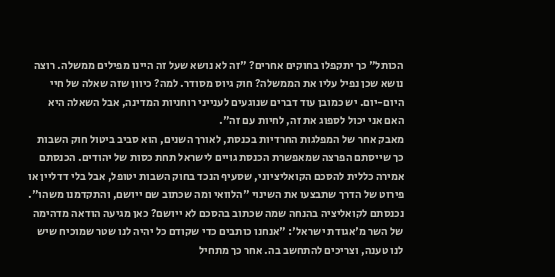הכותל" כך יתקפלו בחוקים אחרים? "זה לא נושא שעל זה היינו מפילים ממשלה. רוצה נושא שכן נפיל עליו את הממשלה? חוק גיוס מסודר. למה? כיוון שזה שאלה של חיי היום-יום. יש כמובן עוד דברים שנוגעים לענייני רוחניות המדינה, אבל השאלה היא האם אני יכול לספוג את זה, לחיות עם זה".
מאבק אחר של המפלגות החרדיות בכנסת, לאורך השנים, הוא סביב ביטול חוק השבות כך שייסתם הפרצה שמאפשרת הכנסת גויים לישראל תחת כסות של יהודים. הכנסתם אמירה כללית להסכם הקואליציוני, שסעיף הנכד בחוק השבות יטופל, אבל בלי דדליין או פירוט של הדרך שתבצעו את השינוי "הלוואי ומה שכתוב שם ייושם, והתקדמנו משהו". נכנסתם לקואליציה בהנחה שמה שכתוב בהסכם לא ייושם? כאן מגיעה הודאה מדהימה של השר מ'אגודת ישראל': "אנחנו כותבים כדי שקודם כל יהיה לנו שטר שמוכיח שיש לנו טענה, וצריכים להתחשב בה. אחר כך מתחיל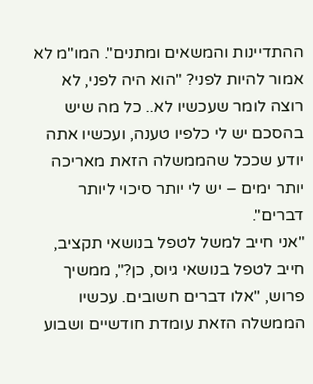ההתדיינות והמשאים ומתנים". המו"מ לא אמור להיות לפני? "הוא היה לפני, לא רוצה לומר שעכשיו לא.. כל מה שיש בהסכם יש לי כלפיו טענה, ועכשיו אתה יודע שככל שהממשלה הזאת מאריכה יותר ימים – יש לי יותר סיכוי ליותר דברים".
"אני חייב למשל לטפל בנושאי תקציב, חייב לטפל בנושאי גיוס, כן?", ממשיך פרוש, "אלו דברים חשובים. עכשיו הממשלה הזאת עומדת חודשיים ושבוע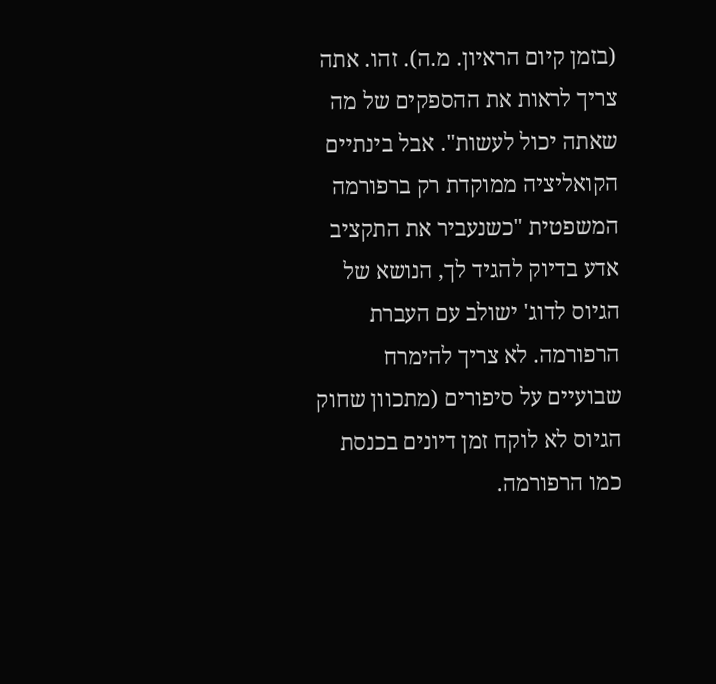(בזמן קיום הראיון. מ.ה). זהו. אתה צריך לראות את ההספקים של מה שאתה יכול לעשות". אבל בינתיים הקואליציה ממוקדת רק ברפורמה המשפטית "כשנעביר את התקציב אדע בדיוק להגיד לך, הנושא של הגיוס לדוג' ישולב עם העברת הרפורמה. לא צריך להימרח שבועיים על סיפורים (מתכוון שחוק הגיוס לא לוקח זמן דיונים בכנסת כמו הרפורמה.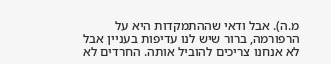מ.ה). אבל ודאי שההתמקדות היא על הרפורמה, ברור שיש לנו עדיפות בעניין אבל לא אנחנו צריכים להוביל אותה. החרדים לא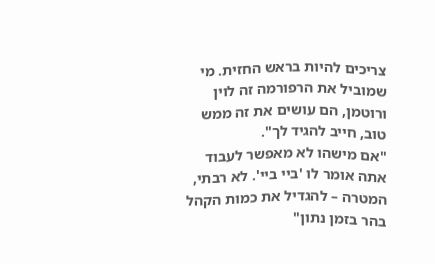צריכים להיות בראש החזית. מי שמוביל את הרפורמה זה לוין ורוטמן, הם עושים את זה ממש טוב, חייב להגיד לך".
"אם מישהו לא מאפשר לעבוד אתה אומר לו 'ביי ביי'. לא רבתי, המטרה – להגדיל את כמות הקהל בהר בזמן נתון"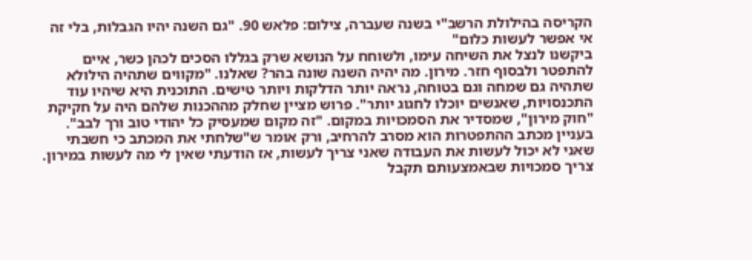הקריסה בהילולת הרשב"י בשנה שעברה, צילום: פלאש 90. "גם השנה יהיו הגבלות, בלי זה אי אפשר לעשות כלום"
ביקשנו לנצל את השיחה עימו, ולשוחח על הנושא שרק בגללו הסכים לכהן כשר, איים להתפטר ולבסוף חזר. מירון. מה יהיה השנה שונה בהר? שאלנו. "מקווים שתהיה הילולא שתהיה גם שמחה וגם בטוחה, נראה יותר הדלקות ויותר טישים. התוכנית היא שיהיו עוד התכנסויות, שאנשים יוכלו לחגוג יותר". פרוש מציין שחלק מההכנות שלהם היה על חקיקת "חוק מירון", שמסדיר את הסמכויות במקום. "זה מקום שמעסיק כל יהודי טוב ורך לבב". בעניין מכתב ההתפטרות הוא מסרב להרחיב, ורק אומר ש"שלחתי את המכתב כי חשבתי שאני לא יכול לעשות את העבודה שאני צריך לעשות, אז הודעתי שאין לי מה לעשות במירון. צריך סמכויות שבאמצעותם תקבל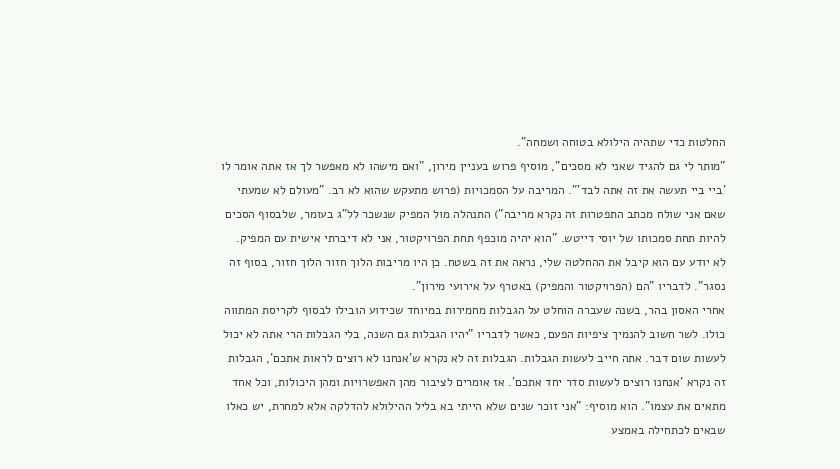החלטות כדי שתהיה הילולא בטוחה ושמחה".
"מותר לי גם להגיד שאני לא מסכים", מוסיף פרוש בעניין מירון, "ואם מישהו לא מאפשר לך אז אתה אומר לו 'ביי ביי תעשה את זה אתה לבד'". המריבה על הסמכויות (פרוש מתעקש שהוא לא רב. "מעולם לא שמעתי שאם אני שולח מכתב התפטרות זה נקרא מריבה") התנהלה מול המפיק שנשכר לל"ג בעומר, שלבסוף הסכים להיות תחת סמכותו של יוסי דייטש. "הוא יהיה מוכפף תחת הפרויקטור, אני לא דיברתי אישית עם המפיק. לא יודע עם הוא קיבל את ההחלטה שלי, נראה את זה בשטח. כן היו מריבות הלוך חזור הלוך חזור, בסוף זה נסגר". לדבריו "הם (הפרויקטור והמפיק) באטרף על אירועי מירון".
אחרי האסון בהר, בשנה שעברה הוחלט על הגבלות מחמירות במיוחד שכידוע הובילו לבסוף לקריסת המתווה כולו. לשר חשוב להנמיך ציפיות הפעם, כאשר לדבריו "יהיו הגבלות גם השנה, בלי הגבלות הרי אתה לא יכול לעשות שום דבר. אתה חייב לעשות הגבלות. הגבלות זה לא נקרא ש'אנחנו לא רוצים לראות אתכם', הגבלות זה נקרא 'אנחנו רוצים לעשות סדר יחד אתכם'. אז אומרים לציבור מהן האפשרויות ומהן היכולות, וכל אחד מתאים את עצמו". הוא מוסיף: "אני זוכר שנים שלא הייתי בא בליל ההילולא להדלקה אלא למחרת, יש כאלו שבאים לכתחילה באמצע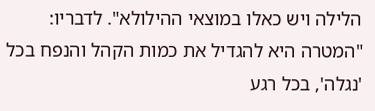הלילה ויש כאלו במוצאי ההילולא". לדבריו: "המטרה היא להגדיל את כמות הקהל והנפח בכל 'נגלה', בכל רגע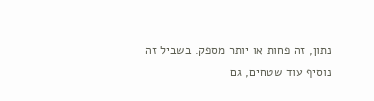נתון, זה פחות או יותר מספק. בשביל זה נוסיף עוד שטחים, גם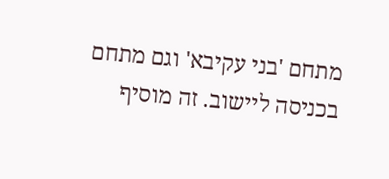מתחם 'בני עקיבא' וגם מתחם בכניסה ליישוב. זה מוסיף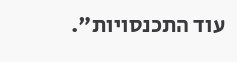עוד התכנסויות".